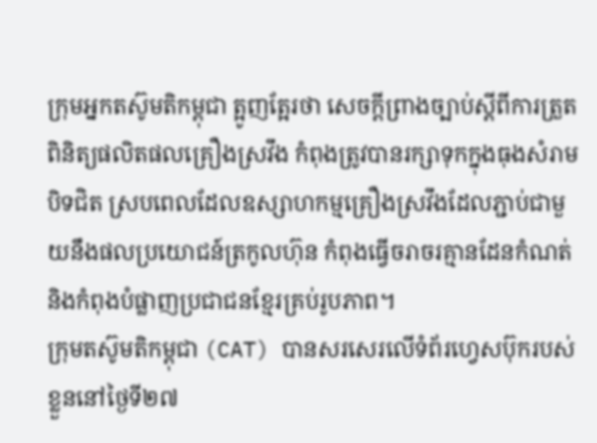ក្រុមអ្នកតស៊ូមតិកម្ពុជា ត្អូញត្អែរថា សេចក្តីព្រាងច្បាប់ស្ដីពីការត្រួតពិនិត្យផលិតផលគ្រឿងស្រវឹង កំពុងត្រូវបានរក្សាទុកក្នុងធុងសំរាមបិទជិត ស្របពេលដែលឧស្សាហកម្មគ្រឿងស្រវឹងដែលភ្ជាប់ជាមួយនឹងផលប្រយោជន៍ត្រកូលហ៊ុន កំពុងធ្វើចរាចរគ្មានដែនកំណត់ និងកំពុងបំផ្លាញប្រជាជនខ្មែរគ្រប់រូបភាព។
ក្រុមតស៊ូមតិកម្ពុជា (CAT) បានសរសេរលើទំព័រហ្វេសប៊ុករបស់ខ្លួននៅថ្ងៃទី២៧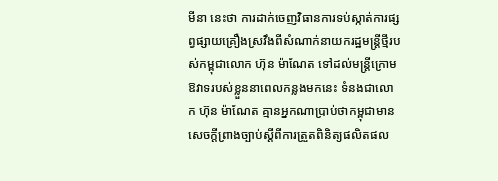មីនា នេះថា ការដាក់ចេញវិធានការទប់ស្កាត់ការផ្សព្វផ្សាយគ្រឿងស្រវឹងពីសំណាក់នាយករដ្ឋមន្ត្រីថ្មីរបស់កម្ពុជាលោក ហ៊ុន ម៉ាណែត ទៅដល់មន្ត្រីក្រោមឱវាទរបស់ខ្លួននាពេលកន្លងមកនេះ ទំនងជាលោក ហ៊ុន ម៉ាណែត គ្មានអ្នកណាប្រាប់ថាកម្ពុជាមានសេចក្តីព្រាងច្បាប់ស្ដីពីការត្រួតពិនិត្យផលិតផល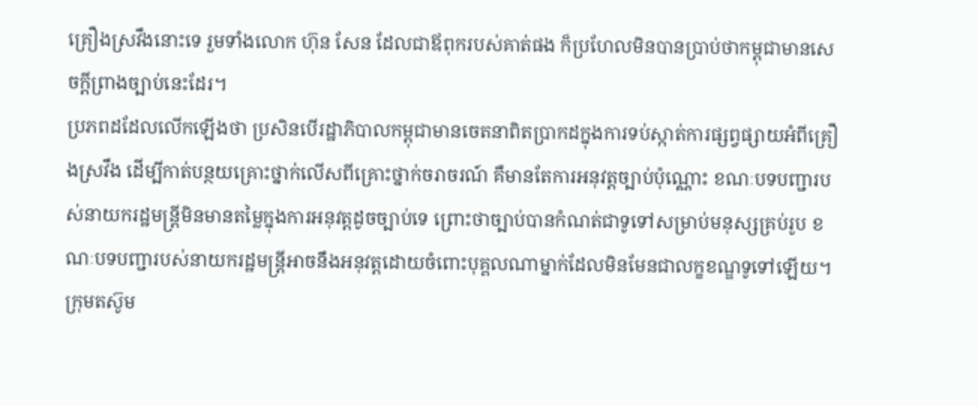គ្រឿងស្រវឹងនោះទេ រួមទាំងលោក ហ៊ុន សែន ដែលជាឪពុករបស់គាត់ផង ក៏ប្រហែលមិនបានប្រាប់ថាកម្ពុជាមានសេចក្តីព្រាងច្បាប់នេះដែរ។
ប្រភពដដែលលើកឡើងថា ប្រសិនបើរដ្ឋាភិបាលកម្ពុជាមានចេតនាពិតប្រាកដក្នុងការទប់ស្កាត់ការផ្សព្វផ្សាយអំពីគ្រឿងស្រវឹង ដើម្បីកាត់បន្ថយគ្រោះថ្នាក់លើសពីគ្រោះថ្នាក់ចរាចរណ៍ គឺមានតែការអនុវត្តច្បាប់ប៉ុណ្ណោះ ខណៈបទបញ្ជារបស់នាយករដ្ឋមន្ត្រីមិនមានតម្លៃក្នុងការអនុវត្តដូចច្បាប់ទេ ព្រោះថាច្បាប់បានកំណត់ជាទូទៅសម្រាប់មនុស្សគ្រប់រូប ខណៈបទបញ្ជារបស់នាយករដ្ឋមន្ត្រីអាចនឹងអនុវត្តដោយចំពោះបុគ្គលណាម្នាក់ដែលមិនមែនជាលក្ខខណ្ឌទូទៅឡើយ។
ក្រុមតស៊ូម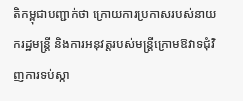តិកម្ពុជាបញ្ជាក់ថា ក្រោយការប្រកាសរបស់នាយករដ្ឋមន្ត្រី និងការអនុវត្តរបស់មន្ត្រីក្រោមឱវាទជុំវិញការទប់ស្កា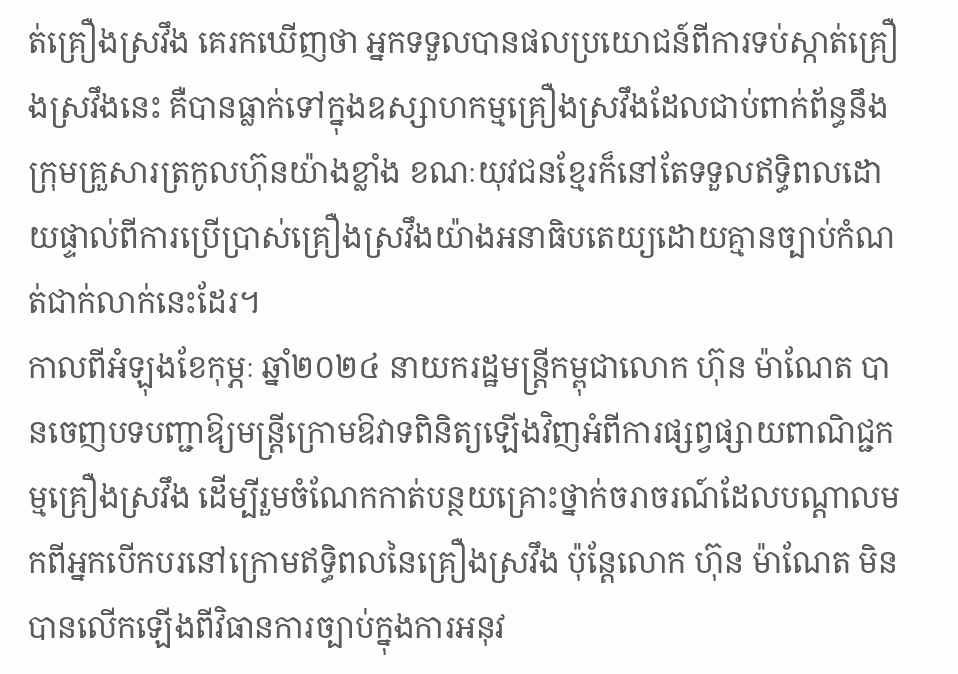ត់គ្រឿងស្រវឹង គេរកឃើញថា អ្នកទទួលបានផលប្រយោជន៍ពីការទប់ស្កាត់គ្រឿងស្រវឹងនេះ គឺបានធ្លាក់ទៅក្នុងឧស្សាហកម្មគ្រឿងស្រវឹងដែលជាប់ពាក់ព័ន្ធនឹងក្រុមគ្រួសារត្រកូលហ៊ុនយ៉ាងខ្លាំង ខណៈយុវជនខ្មែរក៏នៅតែទទួលឥទ្ធិពលដោយផ្ទាល់ពីការប្រើប្រាស់គ្រឿងស្រវឹងយ៉ាងអនាធិបតេយ្យដោយគ្មានច្បាប់កំណត់ជាក់លាក់នេះដែរ។
កាលពីអំឡុងខែកុម្ភៈ ឆ្នាំ២០២៤ នាយករដ្ឋមន្ត្រីកម្ពុជាលោក ហ៊ុន ម៉ាណែត បានចេញបទបញ្ជាឱ្យមន្ត្រីក្រោមឱវាទពិនិត្យឡើងវិញអំពីការផ្សព្វផ្សាយពាណិជ្ជកម្មគ្រឿងស្រវឹង ដើម្បីរួមចំណែកកាត់បន្ថយគ្រោះថ្នាក់ចរាចរណ៍ដែលបណ្តាលមកពីអ្នកបើកបរនៅក្រោមឥទ្ធិពលនៃគ្រឿងស្រវឹង ប៉ុន្តែលោក ហ៊ុន ម៉ាណែត មិនបានលើកឡើងពីវិធានការច្បាប់ក្នុងការអនុវ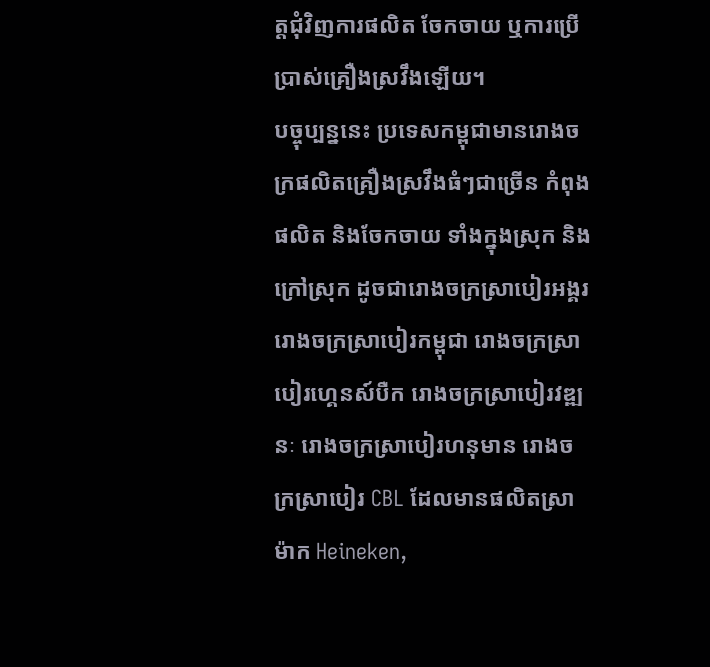ត្តជុំវិញការផលិត ចែកចាយ ឬការប្រើប្រាស់គ្រឿងស្រវឹងឡើយ។
បច្ចុប្បន្ននេះ ប្រទេសកម្ពុជាមានរោងចក្រផលិតគ្រឿងស្រវឹងធំៗជាច្រើន កំពុងផលិត និងចែកចាយ ទាំងក្នុងស្រុក និងក្រៅស្រុក ដូចជារោងចក្រស្រាបៀរអង្គរ រោងចក្រស្រាបៀរកម្ពុជា រោងចក្រស្រាបៀរហ្គេនស៍បឺក រោងចក្រស្រាបៀរវឌ្ឍនៈ រោងចក្រស្រាបៀរហនុមាន រោងចក្រស្រាបៀរ CBL ដែលមានផលិតស្រាម៉ាក Heineken,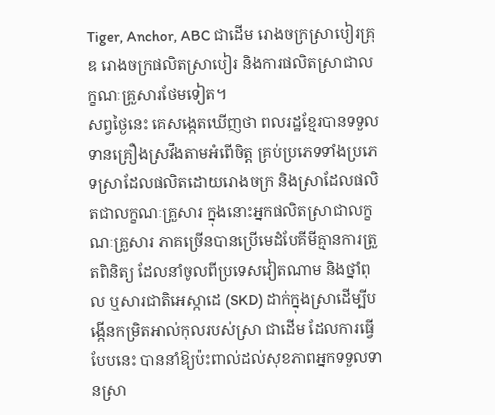Tiger, Anchor, ABC ជាដើម រោងចក្រស្រាបៀរគ្រុឌ រោងចក្រផលិតស្រាបៀរ និងការផលិតស្រាជាលក្ខណៈគ្រួសារថែមទៀត។
សព្វថ្ងៃនេះ គេសង្កេតឃើញថា ពលរដ្ឋខ្មែរបានទទួលទានគ្រឿងស្រវឹងតាមអំពើចិត្ត គ្រប់ប្រភេទទាំងប្រភេទស្រាដែលផលិតដោយរោងចក្រ និងស្រាដែលផលិតជាលក្ខណៈគ្រួសារ ក្នុងនោះអ្នកផលិតស្រាជាលក្ខណៈគ្រួសារ ភាគច្រើនបានប្រើមេដំបែគីមីគ្មានការត្រួតពិនិត្យ ដែលនាំចូលពីប្រទេសវៀតណាម និងថ្នាំពុល ឬសារជាតិអេស្កាដេ (SKD) ដាក់ក្នុងស្រាដើម្បីបង្កើនកម្រិតអាល់កុលរបស់ស្រា ជាដើម ដែលការធ្វើបែបនេះ បាននាំឱ្យប៉ះពាល់ដល់សុខភាពអ្នកទទួលទានស្រា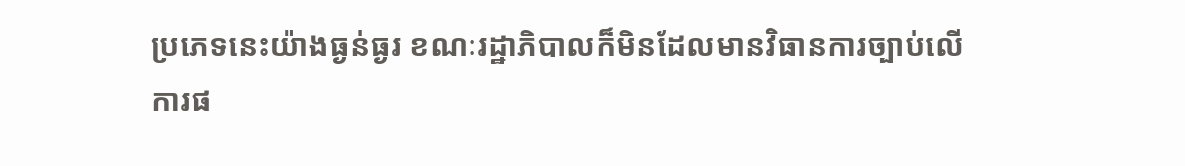ប្រភេទនេះយ៉ាងធ្ងន់ធ្ងរ ខណៈរដ្ឋាភិបាលក៏មិនដែលមានវិធានការច្បាប់លើការផ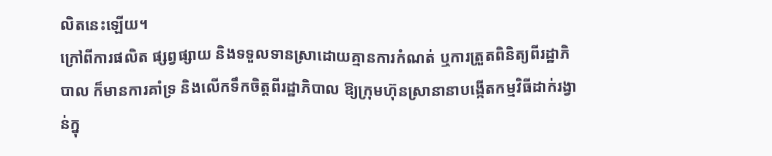លិតនេះឡើយ។
ក្រៅពីការផលិត ផ្សព្វផ្សាយ និងទទួលទានស្រាដោយគ្មានការកំណត់ ឬការត្រួតពិនិត្យពីរដ្ឋាភិបាល ក៏មានការគាំទ្រ និងលើកទឹកចិត្តពីរដ្ឋាភិបាល ឱ្យក្រុមហ៊ុនស្រានានាបង្កើតកម្មវិធីដាក់រង្វាន់ក្នុ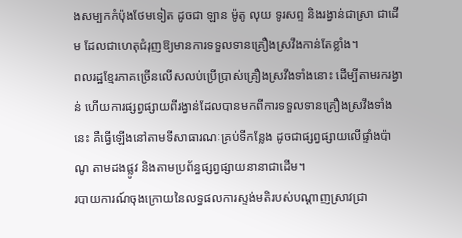ងសម្បកកំប៉ុងថែមទៀត ដូចជា ឡាន ម៉ូតូ លុយ ទូរសព្ទ និងរង្វាន់ជាស្រា ជាដើម ដែលជាហេតុជំរុញឱ្យមានការទទួលទានគ្រឿងស្រវឹងកាន់តែខ្លាំង។
ពលរដ្ឋខ្មែរភាគច្រើនលើសលប់ប្រើប្រាស់គ្រឿងស្រវឹងទាំងនោះ ដើម្បីតាមរករង្វាន់ ហើយការផ្សព្វផ្សាយពីរង្វាន់ដែលបានមកពីការទទួលទានគ្រឿងស្រវឹងទាំងនេះ គឺធ្វើឡើងនៅតាមទីសាធារណៈគ្រប់ទីកន្លែង ដូចជាផ្សព្វផ្សាយលើផ្ទាំងប៉ាណូ តាមដងផ្លូវ និងតាមប្រព័ន្ធផ្សព្វផ្សាយនានាជាដើម។
របាយការណ៍ចុងក្រោយនៃលទ្ធផលការស្ទង់មតិរបស់បណ្ដាញស្រាវជ្រា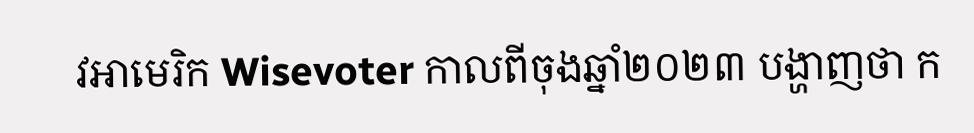វអាមេរិក Wisevoter កាលពីចុងឆ្នាំ២០២៣ បង្ហាញថា ក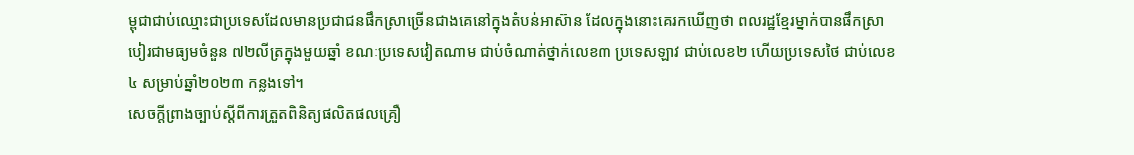ម្ពុជាជាប់ឈ្មោះជាប្រទេសដែលមានប្រជាជនផឹកស្រាច្រើនជាងគេនៅក្នុងតំបន់អាស៊ាន ដែលក្នុងនោះគេរកឃើញថា ពលរដ្ឋខ្មែរម្នាក់បានផឹកស្រាបៀរជាមធ្យមចំនួន ៧២លីត្រក្នុងមួយឆ្នាំ ខណៈប្រទេសវៀតណាម ជាប់ចំណាត់ថ្នាក់លេខ៣ ប្រទេសឡាវ ជាប់លេខ២ ហើយប្រទេសថៃ ជាប់លេខ៤ សម្រាប់ឆ្នាំ២០២៣ កន្លងទៅ។
សេចក្តីព្រាងច្បាប់ស្ដីពីការត្រួតពិនិត្យផលិតផលគ្រឿ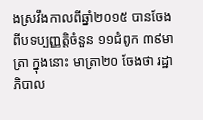ងស្រវឹងកាលពីឆ្នាំ២០១៥ បានចែងពីបទប្បញ្ញត្តិចំនួន ១១ជំពូក ៣៩មាត្រា ក្នុងនោះ មាត្រា២០ ចែងថា រដ្ឋាភិបាល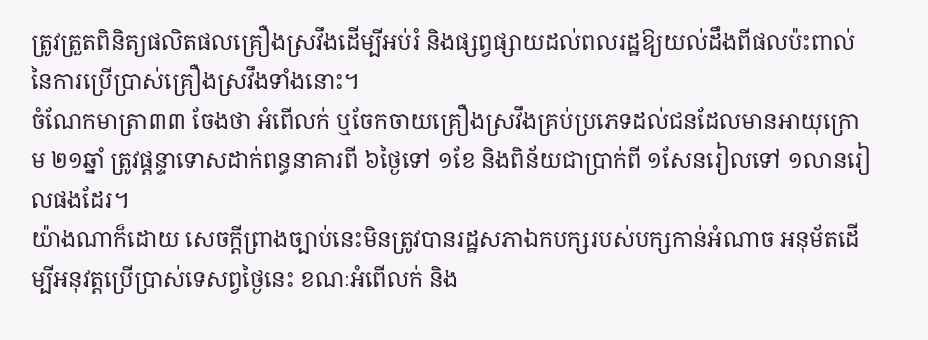ត្រូវត្រួតពិនិត្យផលិតផលគ្រឿងស្រវឹងដើម្បីអប់រំ និងផ្សព្វផ្សាយដល់ពលរដ្ឋឱ្យយល់ដឹងពីផលប៉ះពាល់នៃការប្រើប្រាស់គ្រឿងស្រវឹងទាំងនោះ។
ចំណែកមាត្រា៣៣ ចែងថា អំពើលក់ ឬចែកចាយគ្រឿងស្រវឹងគ្រប់ប្រភេទដល់ជនដែលមានអាយុក្រោម ២១ឆ្នាំ ត្រូវផ្ដន្ទាទោសដាក់ពន្ធនាគារពី ៦ថ្ងៃទៅ ១ខែ និងពិន័យជាប្រាក់ពី ១សែនរៀលទៅ ១លានរៀលផងដែរ។
យ៉ាងណាក៏ដោយ សេចក្តីព្រាងច្បាប់នេះមិនត្រូវបានរដ្ឋសភាឯកបក្សរបស់បក្សកាន់អំណាច អនុម័តដើម្បីអនុវត្តប្រើប្រាស់ទេសព្វថ្ងៃនេះ ខណៈអំពើលក់ និង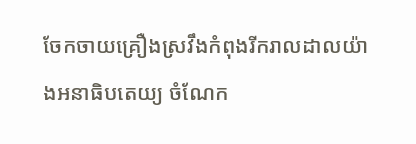ចែកចាយគ្រឿងស្រវឹងកំពុងរីករាលដាលយ៉ាងអនាធិបតេយ្យ ចំណែក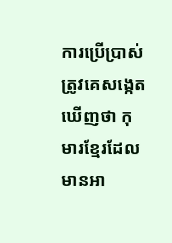ការប្រើប្រាស់ត្រូវគេសង្កេតឃើញថា កុមារខ្មែរដែលមានអា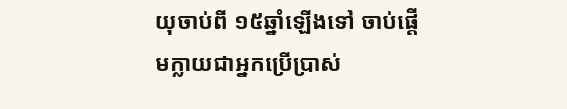យុចាប់ពី ១៥ឆ្នាំឡើងទៅ ចាប់ផ្តើមក្លាយជាអ្នកប្រើប្រាស់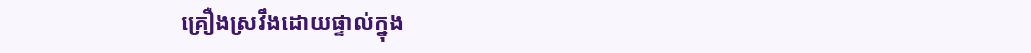គ្រឿងស្រវឹងដោយផ្ទាល់ក្នុង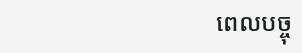ពេលបច្ចុ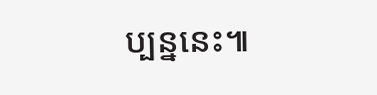ប្បន្ននេះ៕